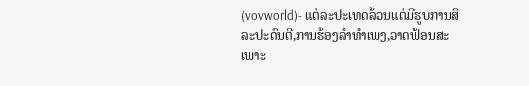(vovworld)- ແຕ່ລະປະເທດລ້ວນແຕ່ມີຮູບການສິລະປະດົນຕີ,ການຮ້ອງລຳທຳເພງ,ວາດຟ້ອນສະເພາະ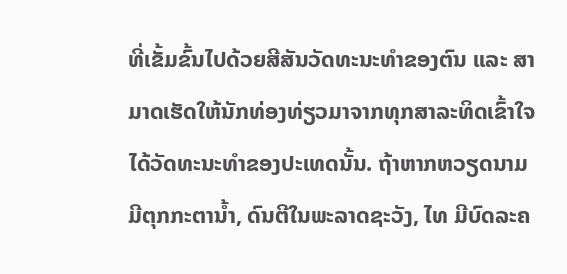ທີ່ເຂັ້ມຂົ້ນໄປດ້ວຍສີສັນວັດທະນະທຳຂອງຕົນ ແລະ ສາມາດເຮັດໃຫ້ນັກທ່ອງທ່ຽວມາຈາກທຸກສາລະທິດເຂົ້າໃຈໄດ້ວັດທະນະທຳຂອງປະເທດນັ້ນ. ຖ້າຫາກຫວຽດນາມ ມີຕຸກກະຕານ້ຳ, ດົນຕີໃນພະລາດຊະວັງ, ໄທ ມີບົດລະຄ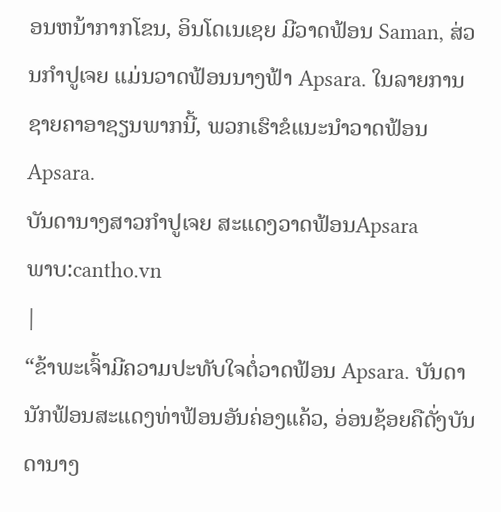ອນຫນ້າກາກໂຂນ, ອິນໂດເນເຊຍ ມີວາດຟ້ອນ Saman, ສ່ວນກຳປູເຈຍ ແມ່ນວາດຟ້ອນນາງຟ້າ Apsara. ໃນລາຍການຊາຍຄາອາຊຽນພາກນີ້, ພວກເຮົາຂໍແນະນຳວາດຟ້ອນ Apsara.
ບັນດານາງສາວກຳປູເຈຍ ສະແດງວາດຟ້ອນApsara
ພາບ:cantho.vn
|
“ຂ້າພະເຈົ້າມີຄວາມປະທັບໃຈຕໍ່ວາດຟ້ອນ Apsara. ບັນດານັກຟ້ອນສະແດງທ່າຟ້ອນອັນຄ່ອງແຄ້ວ, ອ່ອນຊ້ອຍຄືດັ່ງບັນດານາງ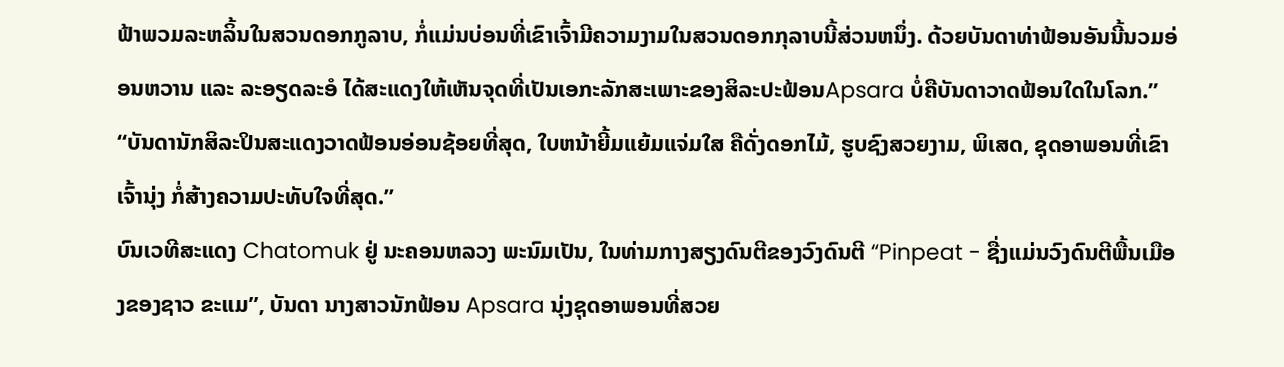ຟ້າພວມລະຫລິ້ນໃນສວນດອກກູລາບ, ກໍ່ແມ່ນບ່ອນທີ່ເຂົາເຈົ້າມີຄວາມງາມໃນສວນດອກກຸລາບນີ້ສ່ວນຫນຶ່ງ. ດ້ວຍບັນດາທ່າຟ້ອນອັນນີ້ນວມອ່ອນຫວານ ແລະ ລະອຽດລະອໍ ໄດ້ສະແດງໃຫ້ເຫັນຈຸດທີ່ເປັນເອກະລັກສະເພາະຂອງສິລະປະຟ້ອນApsara ບໍ່ຄືບັນດາວາດຟ້ອນໃດໃນໂລກ.”
“ບັນດານັກສິລະປິນສະແດງວາດຟ້ອນອ່ອນຊ້ອຍທີ່ສຸດ, ໃບຫນ້າຍີ້ມແຍ້ມແຈ່ມໃສ ຄືດັ່ງດອກໄມ້, ຮູບຊົງສວຍງາມ, ພິເສດ, ຊຸດອາພອນທີ່ເຂົາເຈົ້ານຸ່ງ ກໍ່ສ້າງຄວາມປະທັບໃຈທີ່ສຸດ.”
ບົນເວທີສະແດງ Chatomuk ຢູ່ ນະຄອນຫລວງ ພະນົມເປັນ, ໃນທ່າມກາງສຽງດົນຕີຂອງວົງດົນຕີ “Pinpeat - ຊື່ງແມ່ນວົງດົນຕີພື້ນເມືອງຂອງຊາວ ຂະແມ”, ບັນດາ ນາງສາວນັກຟ້ອນ Apsara ນຸ່ງຊຸດອາພອນທີ່ສວຍ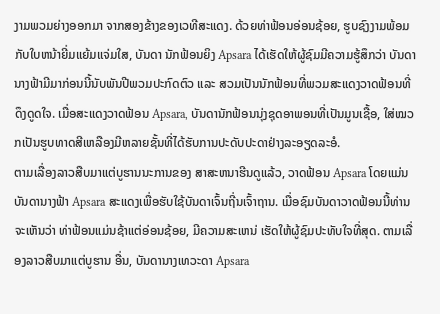ງາມພວມຍ່າງອອກມາ ຈາກສອງຂ້າງຂອງເວທີສະແດງ. ດ້ວຍທ່າຟ້ອນອ່ອນຊ້ອຍ, ຮູບຊົງງາມພ້ອມກັບໃບຫນ້າຍີ່ມແຍ້ມແຈ່ມໃສ, ບັນດາ ນັກຟ້ອນຍິງ Apsara ໄດ້ເຮັດໃຫ້ຜູ້ຊົມມີຄວາມຮູ້ສຶກວ່າ ບັນດານາງຟ້າມີມາກ່ອນນີ້ນັບພັນປີພວມປະກົດຕົວ ແລະ ສວມເປັນນັກຟ້ອນທີ່ພວມສະແດງວາດຟ້ອນທີ່ດຶງດູດໃຈ. ເມື່ອສະແດງວາດຟ້ອນ Apsara, ບັນດານັກຟ້ອນນຸ່ງຊຸດອາພອນທີ່ເປັນມູນເຊື້ອ, ໃສ່ໝວກເປັນຮູບທາດສີເຫລືອງມີຫລາຍຊັ້ນທີ່ໄດ້ຮັບການປະດັບປະດາຢ່າງລະອຽດລະອໍ.
ຕາມເລື່ອງລາວສືບມາແຕ່ບູຮານນະການຂອງ ສາສະຫນາຮີນດູແລ້ວ, ວາດຟ້ອນ Apsara ໂດຍແມ່ນບັນດານາງຟ້າ Apsara ສະແດງເພື່ອຮັບໃຊ້ບັນດາເຈົ້ນຖີ່ນເຈົ້າຖານ. ເມື່ອຊົມບັນດາວາດຟ້ອນນີ້ທ່ານຈະເຫັນວ່າ ທ່າຟ້ອນແມ່ນຊ້າແຕ່ອ່ອນຊ້ອຍ, ມີຄວາມສະເຫນ່ ເຮັດໃຫ້ຜູ້ຊົມປະທັບໃຈທີ່ສຸດ. ຕາມເລື່ອງລາວສືບມາແຕ່ບູຮານ ອື່ນ, ບັນດານາງເທວະດາ Apsara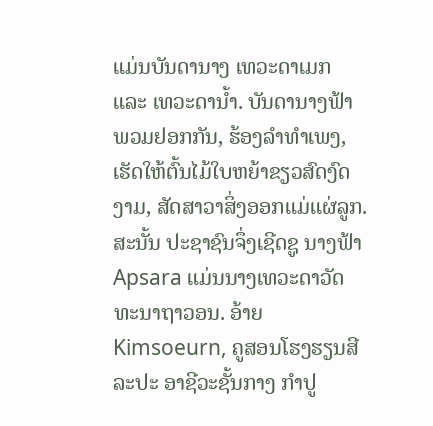ແມ່ນບັນດານາງ ເທວະດາເມກ ແລະ ເທວະດານ້ຳ. ບັນດານາງຟ້າພວມຢອກກັນ, ຮ້ອງລຳທຳເພງ, ເຮັດໃຫ້ຕົ້ນໄມ້ໃບຫຍ້າຂຽວສົດງົດງາມ, ສັດສາວາສິ່ງອອກແມ່ແຜ່ລູກ.ສະນັ້ນ ປະຊາຊົນຈຶ່ງເຊີດຊູ ນາງຟ້າ Apsara ແມ່ນນາງເທວະດາວັດທະນາຖາວອນ. ອ້າຍ Kimsoeurn, ຄູສອນໂຮງຮຽນສີລະປະ ອາຊີວະຊັ້ນກາງ ກຳປູ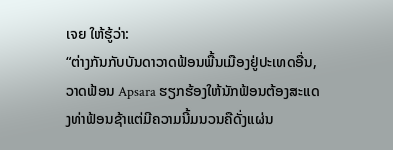ເຈຍ ໃຫ້ຮູ້ວ່າ:
“ຕ່າງກັນກັບບັນດາວາດຟ້ອນພື້ນເມືອງຢູ່ປະເທດອື່ນ, ວາດຟ້ອນ Apsara ຮຽກຮ້ອງໃຫ້ນັກຟ້ອນຕ້ອງສະແດງທ່າຟ້ອນຊ້າແຕ່ມີຄວາມນີ້ມນວນຄືດັ່ງແຜ່ນ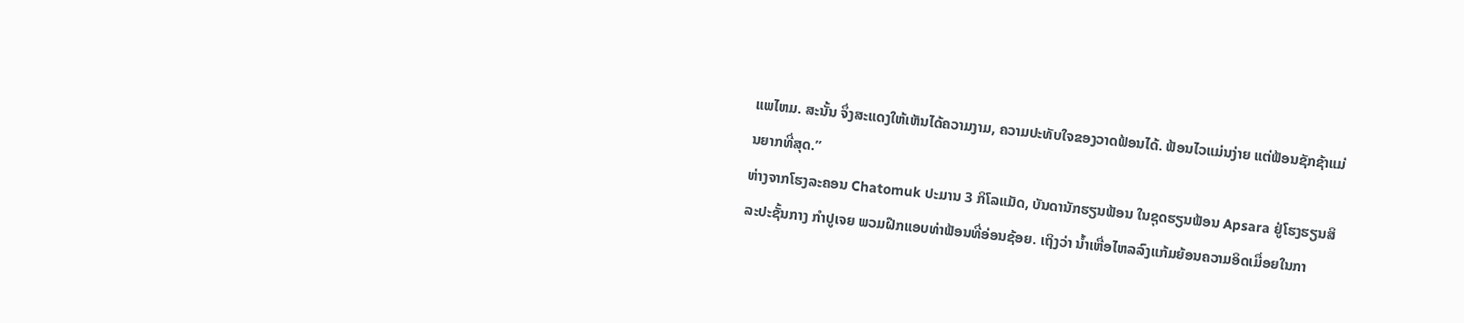ແພໄຫມ. ສະນັ້ນ ຈຶ່ງສະແດງໃຫ້ເຫັນໄດ້ຄວາມງາມ, ຄວາມປະທັບໃຈຂອງວາດຟ້ອນໄດ້. ຟ້ອນໄວແມ່ນງ່າຍ ແຕ່ຟ້ອນຊັກຊ້າແມ່ນຍາກທີ່ສຸດ.”
ຫ່າງຈາກໂຮງລະຄອນ Chatomuk ປະມານ 3 ກິໂລແມັດ, ບັນດານັກຮຽນຟ້ອນ ໃນຊຸດຮຽນຟ້ອນ Apsara ຢູ່ໂຮງຮຽນສິລະປະຊັ້ນກາງ ກຳປູເຈຍ ພວມຝືກແອບທ່າຟ້ອນທີ່ອ່ອນຊ້ອຍ. ເຖິງວ່າ ນ້ຳເຫື່ອໄຫລລົງແກ້ມຍ້ອນຄວາມອິດເມື່ອຍໃນກາ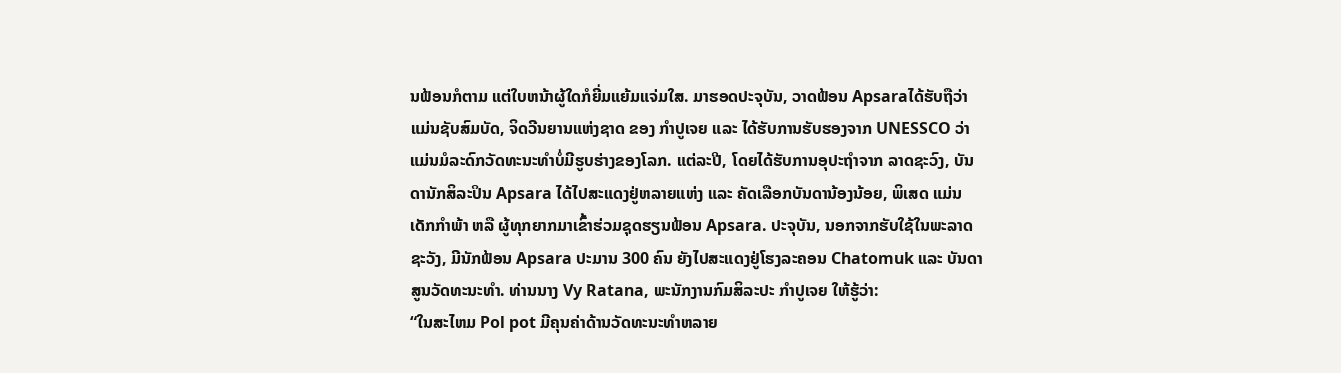ນຟ້ອນກໍຕາມ ແຕ່ໃບຫນ້າຜູ້ໃດກໍຍີ່ມແຍ້ມແຈ່ມໃສ. ມາຮອດປະຈຸບັນ, ວາດຟ້ອນ Apsaraໄດ້ຮັບຖືວ່າ ແມ່ນຊັບສົມບັດ, ຈິດວີນຍານແຫ່ງຊາດ ຂອງ ກຳປູເຈຍ ແລະ ໄດ້ຮັບການຮັບຮອງຈາກ UNESSCO ວ່າແມ່ນມໍລະດົກວັດທະນະທຳບໍ່ມີຮູບຮ່າງຂອງໂລກ. ແຕ່ລະປີ, ໂດຍໄດ້ຮັບການອຸປະຖຳຈາກ ລາດຊະວົງ, ບັນດານັກສິລະປິນ Apsara ໄດ້ໄປສະແດງຢູ່ຫລາຍແຫ່ງ ແລະ ຄັດເລືອກບັນດານ້ອງນ້ອຍ, ພິເສດ ແມ່ນເດັກກຳພ້າ ຫລື ຜູ້ທຸກຍາກມາເຂົ້າຮ່ວມຊຸດຮຽນຟ້ອນ Apsara. ປະຈຸບັນ, ນອກຈາກຮັບໃຊ້ໃນພະລາດຊະວັງ, ມີນັກຟ້ອນ Apsara ປະມານ 300 ຄົນ ຍັງໄປສະແດງຢູ່ໂຮງລະຄອນ Chatomuk ແລະ ບັນດາສູນວັດທະນະທຳ. ທ່ານນາງ Vy Ratana, ພະນັກງານກົມສິລະປະ ກຳປູເຈຍ ໃຫ້ຮູ້ວ່າ:
“ໃນສະໄຫມ Pol pot ມີຄຸນຄ່າດ້ານວັດທະນະທຳຫລາຍ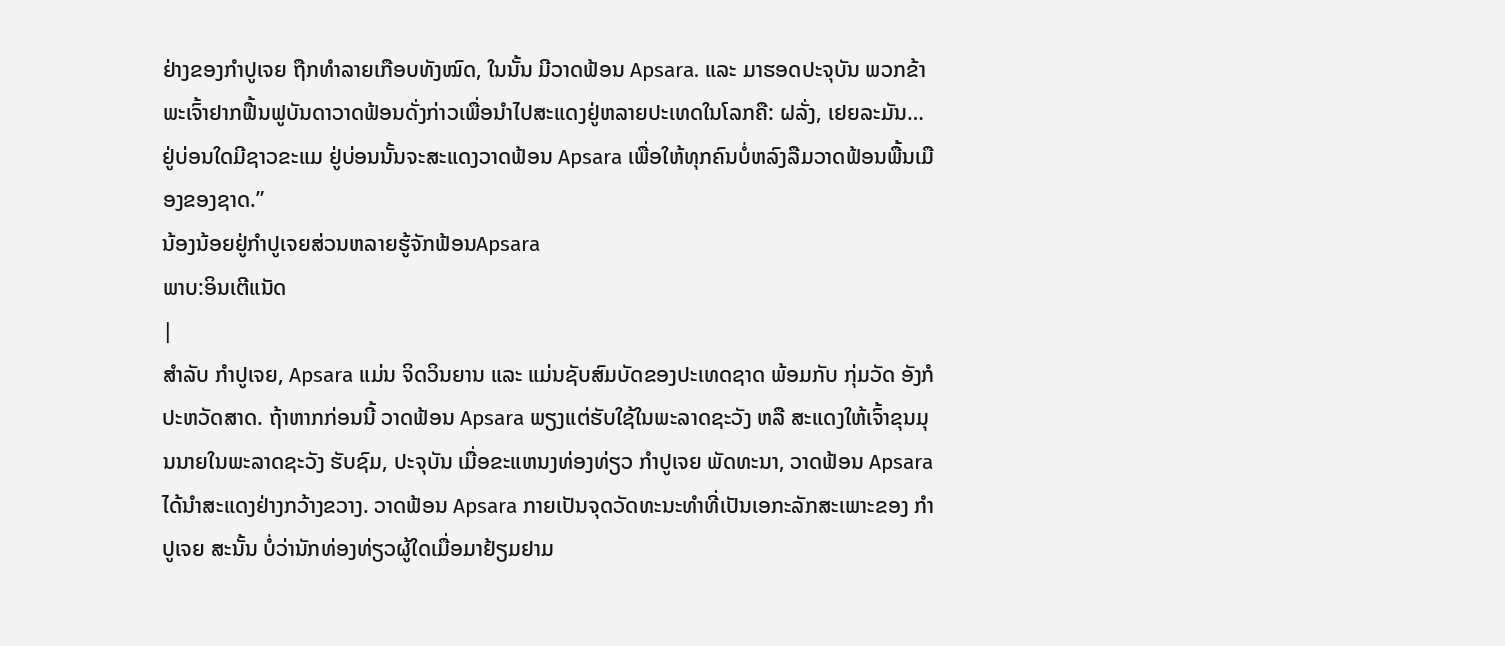ຢ່າງຂອງກຳປູເຈຍ ຖືກທຳລາຍເກືອບທັງໝົດ, ໃນນັ້ນ ມີວາດຟ້ອນ Apsara. ແລະ ມາຮອດປະຈຸບັນ ພວກຂ້າພະເຈົ້າຢາກຟື້ນຟູບັນດາວາດຟ້ອນດັ່ງກ່າວເພື່ອນຳໄປສະແດງຢູ່ຫລາຍປະເທດໃນໂລກຄື: ຝລັ່ງ, ເຢຍລະມັນ… ຢູ່ບ່ອນໃດມີຊາວຂະແມ ຢູ່ບ່ອນນັ້ນຈະສະແດງວາດຟ້ອນ Apsara ເພື່ອໃຫ້ທຸກຄົນບໍ່ຫລົງລືມວາດຟ້ອນພື້ນເມືອງຂອງຊາດ.”
ນ້ອງນ້ອຍຢູ່ກຳປູເຈຍສ່ວນຫລາຍຮູ້ຈັກຟ້ອນApsara
ພາບ:ອິນເຕີແນັດ
|
ສຳລັບ ກຳປູເຈຍ, Apsara ແມ່ນ ຈິດວິນຍານ ແລະ ແມ່ນຊັບສົມບັດຂອງປະເທດຊາດ ພ້ອມກັບ ກຸ່ມວັດ ອັງກໍ ປະຫວັດສາດ. ຖ້າຫາກກ່ອນນີ້ ວາດຟ້ອນ Apsara ພຽງແຕ່ຮັບໃຊ້ໃນພະລາດຊະວັງ ຫລື ສະແດງໃຫ້ເຈົ້າຂຸນມຸນນາຍໃນພະລາດຊະວັງ ຮັບຊົມ, ປະຈຸບັນ ເມື່ອຂະແຫນງທ່ອງທ່ຽວ ກຳປູເຈຍ ພັດທະນາ, ວາດຟ້ອນ Apsara ໄດ້ນຳສະແດງຢ່າງກວ້າງຂວາງ. ວາດຟ້ອນ Apsara ກາຍເປັນຈຸດວັດທະນະທຳທີ່ເປັນເອກະລັກສະເພາະຂອງ ກຳປູເຈຍ ສະນັ້ນ ບໍ່ວ່ານັກທ່ອງທ່ຽວຜູ້ໃດເມື່ອມາຢ້ຽມຢາມ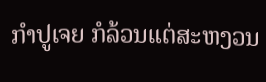ກຳປູເຈຍ ກໍລ້ວນແຕ່ສະຫງວນ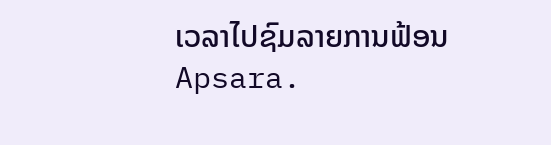ເວລາໄປຊົມລາຍການຟ້ອນ Apsara.